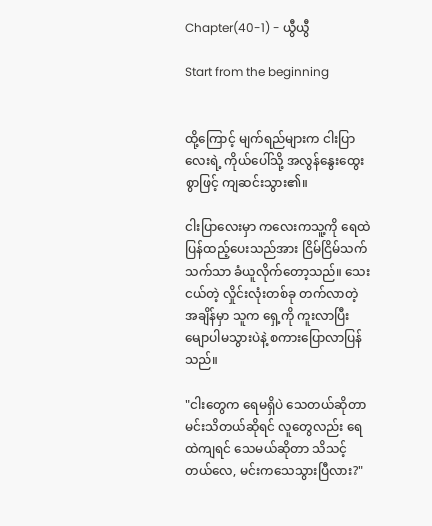Chapter(40-1) - ယွီယွီ

Start from the beginning


ထို့ကြောင့် မျက်ရည်များက ငါးပြာလေးရဲ့ ကိုယ်ပေါ်သို့ အလွန်နွေးထွေးစွာဖြင့် ကျဆင်းသွား၏။

ငါးပြာလေးမှာ ကလေးကသူ့ကို ရေထဲ ပြန်ထည့်ပေးသည်အား ငြိမ်ငြိမ်သက်သက်သာ ခံယူလိုက်တော့သည်။ သေးငယ်တဲ့ လှိုင်းလုံးတစ်ခု တက်လာတဲ့ အချိန်မှာ သူက ရှေ့ကို ကူးလာပြီး မျောပါမသွားပဲနဲ့ စကားပြောလာပြန်သည်။

"ငါးတွေက ရေမရှိပဲ သေတယ်ဆိုတာ မင်းသိတယ်ဆိုရင် လူတွေလည်း ရေထဲကျရင် သေမယ်ဆိုတာ သိသင့်တယ်လေ, မင်းကသေသွားပြီလား?"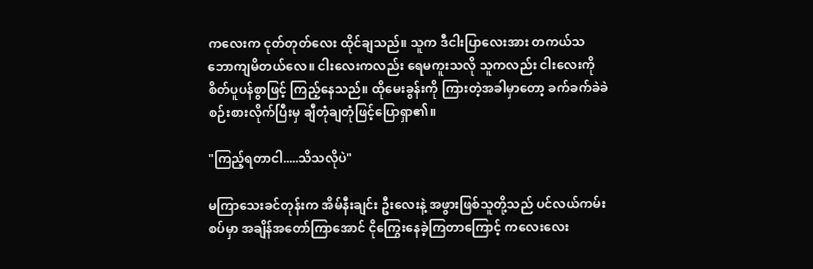ကလေးက ငုတ်တုတ်လေး ထိုင်ချသည်။ သူက ဒီငါးပြာလေးအား တကယ်သဘောကျမိတယ်လေ။ ငါးလေးကလည်း ရေမကူးသလို သူကလည်း ငါးလေးကို စိတ်ပူပန်စွာဖြင့် ကြည့်နေသည်။ ထိုမေးခွန်းကို ကြားတဲ့အခါမှာတော့ ခက်ခက်ခဲခဲ စဉ်းစားလိုက်ပြီးမှ ချီတုံချတုံဖြင့်ပြောရှာ၏။

"ကြည့်ရတာငါ.....သိသလိုပဲ"

မကြာသေးခင်တုန်းက အိမ်နီးချင်း ဦးလေးနဲ့ အဖွားဖြစ်သူတို့သည် ပင်လယ်ကမ်းစပ်မှာ အချိန်အတော်ကြာအောင် ငိုကြွေးနေခဲ့ကြတာကြောင့် ကလေးလေး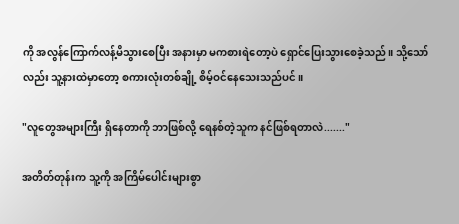ကို အလွန်ကြောက်လန့်မိသွားစေပြီး အနားမှာ မကစားရဲတော့ပဲ ရှောင်ပြေးသွားစေခဲ့သည်။ သို့သော်လည်း သူ့နားထဲမှာတော့ စကားလုံးတစ်ချို့ စိမ့်ဝင်နေသေးသည်ပင်။

"လူတွေအများကြီး ရှိနေတာကို ဘာဖြစ်လို့ ရေနစ်တဲ့သူက နင်ဖြစ်ရတာလဲ......."

အတိတ်တုန်းက သူ့ကို အကြိမ်ပေါင်းများစွာ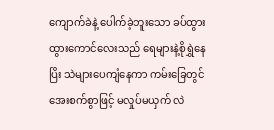ကျောက်ခဲနဲ့ ပေါက်ခဲ့ဘူးသော ခပ်ထွားထွားကောင်လေးသည် ရေများနဲ့စိုရွှဲနေပြိး သဲများပေကျံနေကာ ကမ်းခြေတွင် အေးစက်စွာဖြင့် မလှုပ်မယှက် လဲ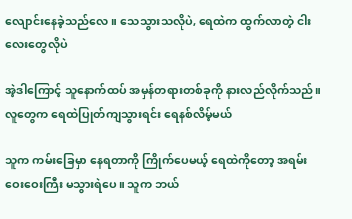လျောင်းနေခဲ့သည်လေ။ သေသွားသလိုပဲ, ရေထဲက ထွက်လာတဲ့ ငါးလေးတွေလိုပဲ

အဲ့ဒါကြောင့် သူနောက်ထပ် အမှန်တရားတစ်ခုကို နားလည်လိုက်သည်။ လူတွေက ရေထဲပြုတ်ကျသွားရင်း ရေနစ်လိမ့်မယ်

သူက ကမ်းခြေမှာ နေရတာကို ကြိုက်ပေမယ့် ရေထဲကိုတော့ အရမ်းဝေးဝေးကြီး မသွားရဲပေ။ သူက ဘယ်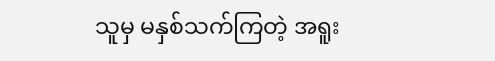သူမှ မနှစ်သက်ကြတဲ့ အရူး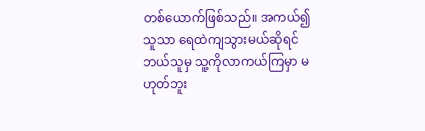တစ်ယောက်ဖြစ်သည်။ အကယ်၍ သူသာ ရေထဲကျသွားမယ်ဆိုရင် ဘယ်သူမှ သူ့ကိုလာကယ်ကြမှာ မဟုတ်ဘူး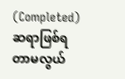(Completed) ဆရာဖြစ်ရတာမလွယ်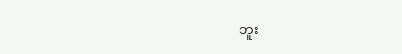ဘူး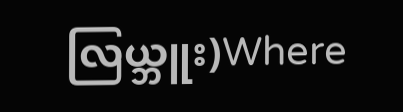လြယ္ဘူး)Where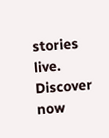stories live. Discover now